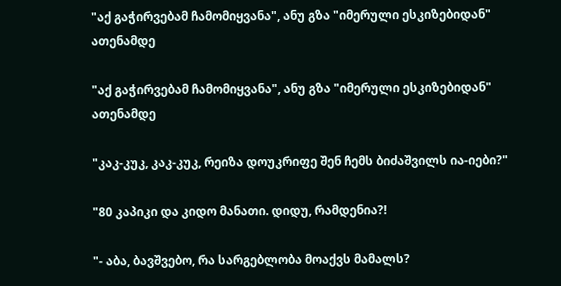"აქ გაჭირვებამ ჩამომიყვანა", ანუ გზა "იმერული ესკიზებიდან" ათენამდე

"აქ გაჭირვებამ ჩამომიყვანა", ანუ გზა "იმერული ესკიზებიდან" ათენამდე

"კაკ-კუკ, კაკ-კუკ, რეიზა დოუკრიფე შენ ჩემს ბიძაშვილს ია-იები?"

"80 კაპიკი და კიდო მანათი. დიდუ, რამდენია?!

"- აბა, ბავშვებო, რა სარგებლობა მოაქვს მამალს?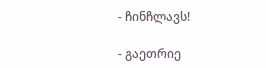- ჩინჩლავს!

- გაეთრიე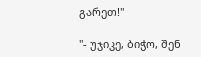გარეთ!"

"- უჯიკე, ბიჭო, შენ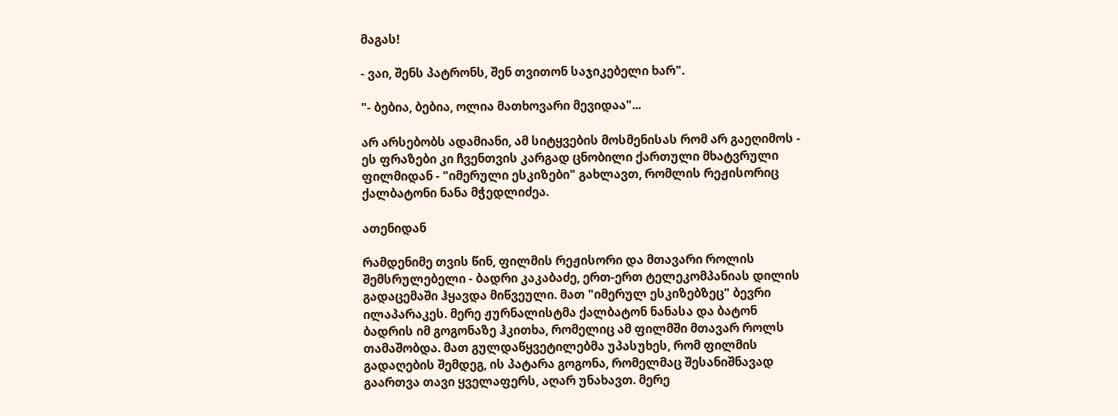მაგას!

- ვაი, შენს პატრონს, შენ თვითონ საჯიკებელი ხარ".

"- ბებია, ბებია, ოლია მათხოვარი მევიდაა"...

არ არსებობს ადამიანი, ამ სიტყვების მოსმენისას რომ არ გაეღიმოს - ეს ფრაზები კი ჩვენთვის კარგად ცნობილი ქართული მხატვრული ფილმიდან - "იმერული ესკიზები" გახლავთ, რომლის რეჟისორიც ქალბატონი ნანა მჭედლიძეა.

ათენიდან

რამდენიმე თვის წინ, ფილმის რეჟისორი და მთავარი როლის შემსრულებელი - ბადრი კაკაბაძე, ერთ-ერთ ტელეკომპანიას დილის გადაცემაში ჰყავდა მიწვეული. მათ "იმერულ ესკიზებზეც" ბევრი ილაპარაკეს. მერე ჟურნალისტმა ქალბატონ ნანასა და ბატონ ბადრის იმ გოგონაზე ჰკითხა, რომელიც ამ ფილმში მთავარ როლს თამაშობდა. მათ გულდაწყვეტილებმა უპასუხეს, რომ ფილმის გადაღების შემდეგ, ის პატარა გოგონა, რომელმაც შესანიშნავად გაართვა თავი ყველაფერს, აღარ უნახავთ. მერე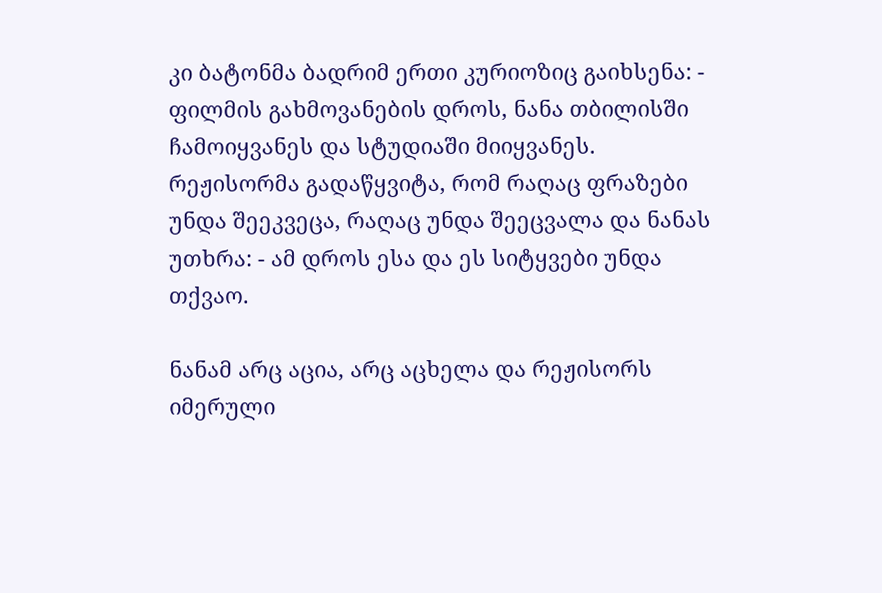კი ბატონმა ბადრიმ ერთი კურიოზიც გაიხსენა: - ფილმის გახმოვანების დროს, ნანა თბილისში ჩამოიყვანეს და სტუდიაში მიიყვანეს. რეჟისორმა გადაწყვიტა, რომ რაღაც ფრაზები უნდა შეეკვეცა, რაღაც უნდა შეეცვალა და ნანას უთხრა: - ამ დროს ესა და ეს სიტყვები უნდა თქვაო.

ნანამ არც აცია, არც აცხელა და რეჟისორს იმერული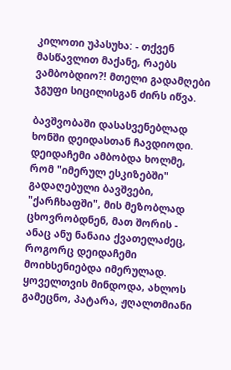კილოთი უპასუხა: - თქვენ მასწავლით მაქანე, რაებს ვამბობდიო?! მთელი გადამღები ჯგუფი სიცილისგან ძირს იწვა.

ბავშვობაში დასასვენებლად ხონში დეიდასთან ჩავდიოდი. დეიდაჩემი ამბობდა ხოლმე, რომ "იმერულ ესკიზებში" გადაღებული ბავშვები, "ქარჩხაფში", მის მეზობლად ცხოვრობდნენ, მათ შორის - ანაც ანუ ნანაია ქვათელაძეც, როგორც დეიდაჩემი მოიხსენიებდა იმერულად. ყოველთვის მინდოდა, ახლოს გამეცნო, პატარა, ჟღალთმიანი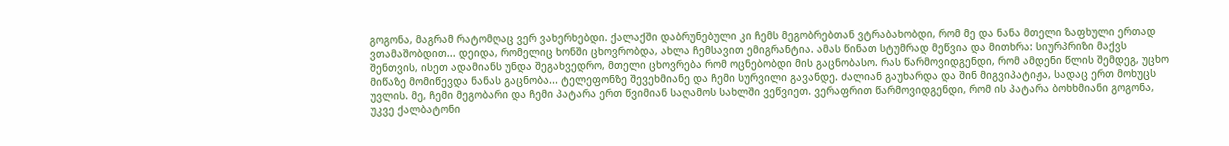გოგონა, მაგრამ რატომღაც ვერ ვახერხებდი. ქალაქში დაბრუნებული კი ჩემს მეგობრებთან ვტრაბახობდი, რომ მე და ნანა მთელი ზაფხული ერთად ვთამაშობდით... დეიდა, რომელიც ხონში ცხოვრობდა, ახლა ჩემსავით ემიგრანტია. ამას წინათ სტუმრად მეწვია და მითხრა: სიურპრიზი მაქვს შენთვის, ისეთ ადამიანს უნდა შეგახვედრო, მთელი ცხოვრება რომ ოცნებობდი მის გაცნობასო. რას წარმოვიდგენდი, რომ ამდენი წლის შემდეგ, უცხო მიწაზე მომიწევდა ნანას გაცნობა... ტელეფონზე შევეხმიანე და ჩემი სურვილი გავანდე. ძალიან გაუხარდა და შინ მიგვიპატიჟა, სადაც ერთ მოხუცს უვლის. მე, ჩემი მეგობარი და ჩემი პატარა ერთ წვიმიან საღამოს სახლში ვეწვიეთ. ვერაფრით წარმოვიდგენდი, რომ ის პატარა ბოხხმიანი გოგონა, უკვე ქალბატონი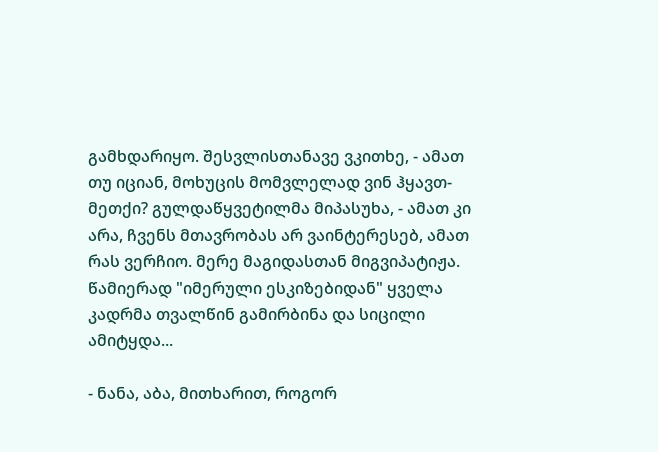გამხდარიყო. შესვლისთანავე ვკითხე, - ამათ თუ იციან, მოხუცის მომვლელად ვინ ჰყავთ-მეთქი? გულდაწყვეტილმა მიპასუხა, - ამათ კი არა, ჩვენს მთავრობას არ ვაინტერესებ, ამათ რას ვერჩიო. მერე მაგიდასთან მიგვიპატიჟა. წამიერად "იმერული ესკიზებიდან" ყველა კადრმა თვალწინ გამირბინა და სიცილი ამიტყდა...

- ნანა, აბა, მითხარით, როგორ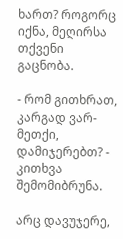ხართ? როგორც იქნა, მეღირსა თქვენი გაცნობა.

- რომ გითხრათ, კარგად ვარ-მეთქი, დამიჯერებთ? - კითხვა შემომიბრუნა.

არც დავუჯერე,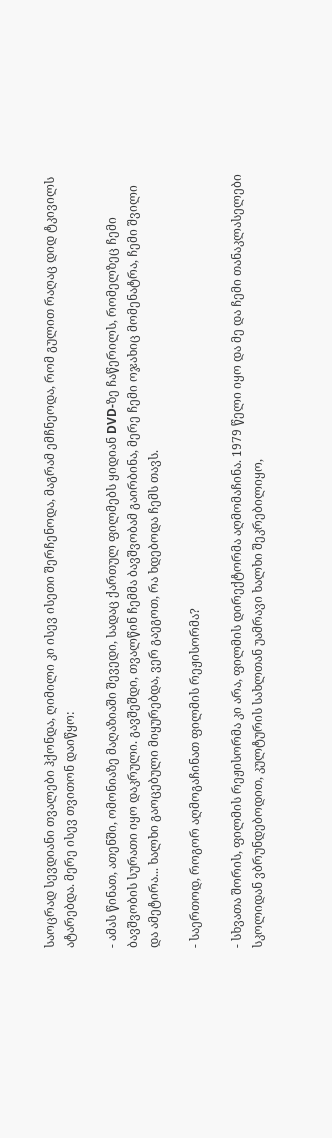საოცრად სევდიანი თვალები ჰქონდა, ღიმილი კი ისევ ისეთი შერჩენოდა, მაგრამ ემჩნეოდა, რომ გულით რაღაც დიდ ტკივილს ატარებდა. მერე ისევ თვითონ დაიწყო:

- ამას წინათ, ათენში, ომონიაზე მაღაზიაში შევედი, სადაც ქართულ ფილმებს ყიდიან DVD-ზე ჩაწერილს, რომელზეც ჩემი ბავშვობის სურათი იყო დაკრული. გავშეშდი, თვალწინ ჩემმა ბავშვობამ გაირბინა, მერე ჩემი ოჯახიც მომენატრა, ჩემი შვილი და ამეტირა... ხალხი გაოცებული მიყურებდა, ვერ გაეგოთ, რა ხდებოდა ჩემს თავს.

- საერთოდ, როგორ აღმოგაჩინათ ფილმის რეჟისორმა?

- სხვათა შორის, ფილმის რეჟისორმა კი არა, ფილმის დირექტორმა აღმომაჩინა. 1979 წელი იყო და მე და ჩემი თანაკლასელები სკოლიდან ვბრუნდებოდით, კულტურის სახლთან უამრავი ხალხი შეკრებილიყო,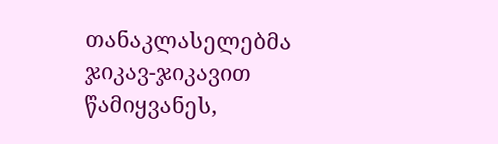თანაკლასელებმა ჯიკავ-ჯიკავით წამიყვანეს,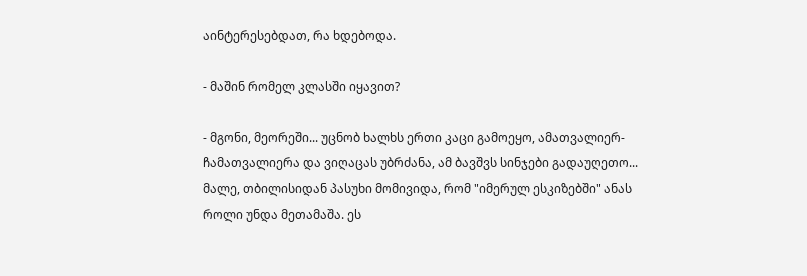აინტერესებდათ, რა ხდებოდა.

- მაშინ რომელ კლასში იყავით?

- მგონი, მეორეში... უცნობ ხალხს ერთი კაცი გამოეყო, ამათვალიერ-ჩამათვალიერა და ვიღაცას უბრძანა, ამ ბავშვს სინჯები გადაუღეთო... მალე, თბილისიდან პასუხი მომივიდა, რომ "იმერულ ესკიზებში" ანას როლი უნდა მეთამაშა. ეს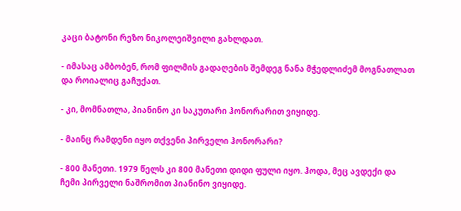კაცი ბატონი რეზო ნიკოლეიშვილი გახლდათ.

- იმასაც ამბობენ, რომ ფილმის გადაღების შემდეგ ნანა მჭედლიძემ მოგნათლათ და როიალიც გაჩუქათ.

- კი, მომნათლა, პიანინო კი საკუთარი ჰონორარით ვიყიდე.

- მაინც რამდენი იყო თქვენი პირველი ჰონორარი?

- 800 მანეთი. 1979 წელს კი 800 მანეთი დიდი ფული იყო. ჰოდა, მეც ავდექი და ჩემი პირველი ნაშრომით პიანინო ვიყიდე.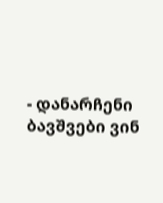- დანარჩენი ბავშვები ვინ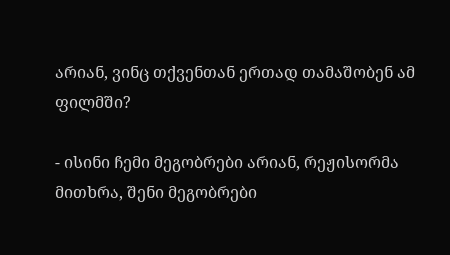არიან, ვინც თქვენთან ერთად თამაშობენ ამ ფილმში?

- ისინი ჩემი მეგობრები არიან, რეჟისორმა მითხრა, შენი მეგობრები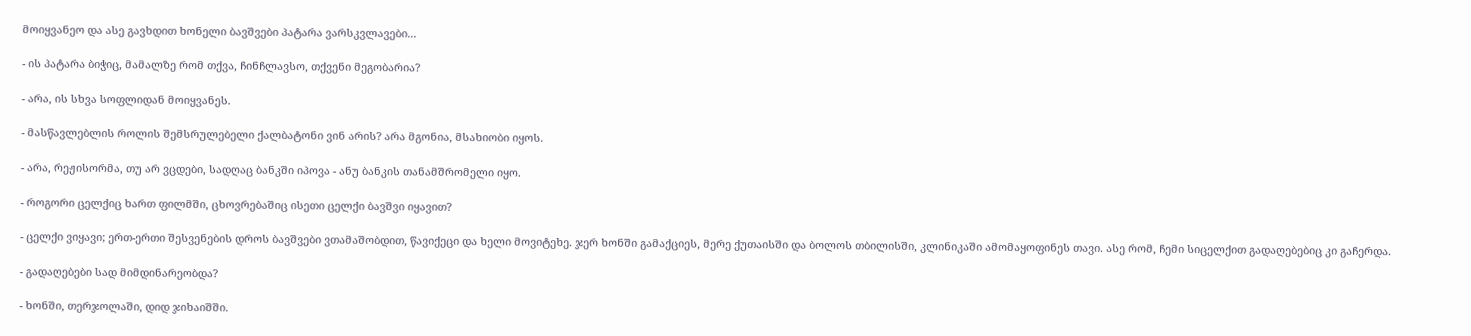მოიყვანეო და ასე გავხდით ხონელი ბავშვები პატარა ვარსკვლავები...

- ის პატარა ბიჭიც, მამალზე რომ თქვა, ჩინჩლავსო, თქვენი მეგობარია?

- არა, ის სხვა სოფლიდან მოიყვანეს.

- მასწავლებლის როლის შემსრულებელი ქალბატონი ვინ არის? არა მგონია, მსახიობი იყოს.

- არა, რეჟისორმა, თუ არ ვცდები, სადღაც ბანკში იპოვა - ანუ ბანკის თანამშრომელი იყო.

- როგორი ცელქიც ხართ ფილმში, ცხოვრებაშიც ისეთი ცელქი ბავშვი იყავით?

- ცელქი ვიყავი; ერთ-ერთი შესვენების დროს ბავშვები ვთამაშობდით, წავიქეცი და ხელი მოვიტეხე. ჯერ ხონში გამაქციეს, მერე ქუთაისში და ბოლოს თბილისში, კლინიკაში ამომაყოფინეს თავი. ასე რომ, ჩემი სიცელქით გადაღებებიც კი გაჩერდა.

- გადაღებები სად მიმდინარეობდა?

- ხონში, თერჯოლაში, დიდ ჯიხაიშში.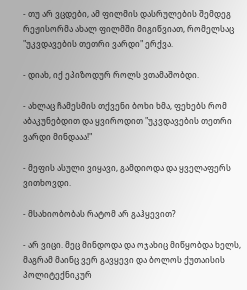- თუ არ ვცდები, ამ ფილმის დასრულების შემდეგ რეჟისორმა ახალ ფილმში მიგიწვიათ, რომელსაც "უკვდავების თეთრი ვარდი" ერქვა.

- დიახ, იქ ეპიზოდურ როლს ვთამაშობდი.

- ახლაც ჩამესმის თქვენი ბოხი ხმა, ფეხებს რომ აბაკუნებდით და ყვიროდით "უკვდავების თეთრი ვარდი მინდააა!"

- მეფის ასული ვიყავი, გამდიოდა და ყველაფერს ვითხოვდი.

- მსახიობობას რატომ არ გაჰყევით?

- არ ვიცი. მეც მინდოდა და ოჯახიც მიწყობდა ხელს, მაგრამ მაინც ვერ გავყევი და ბოლოს ქუთაისის პოლიტექნიკურ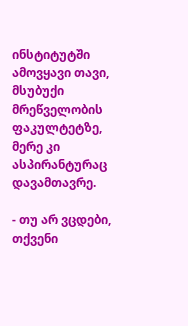ინსტიტუტში ამოვყავი თავი, მსუბუქი მრეწველობის ფაკულტეტზე, მერე კი ასპირანტურაც დავამთავრე.

- თუ არ ვცდები, თქვენი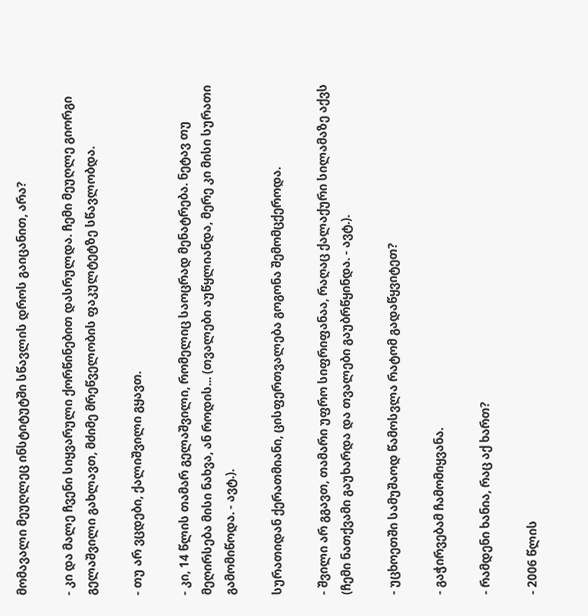მომავალი მეუღლეც ინსტიტუტში სწავლის დროს გაიცანით, არა?

- კი და მალე ჩვენი სიყვარული ქორწინებით დასრულდა. ჩემი მეუღლე გიორგი გელაშვილი გახლავთ, მძიმე მრეწველობის ფაკულტეტზე სწავლობდა.

- თუ არ ვცდები, ქალიშვილი გყავთ.

- კი, 14 წლის თამარ გელაშვილი, რომელიც საოცრად მენატრება. ნეტავ თუ მეღირსება მისი ნახვა, ან როდის... (თვალები აუწყლიანდა, მერე კი მისი სურათი გამომიწოდა. - ავტ.).

სურათიდან ქერათმიანი, ცისფერთვალება გოგონა შემომცქეროდა.

- შვილი არ გგავთ, თამარი უფრო სიფრიფანაა, რაღაც ქალაქური სილამაზე აქვს (ჩემი ნათქვამი გაუხარდა და თვალები გაუბრწყინდა. - ავტ.).

- უცხოეთში სამუშაოდ წამოსვლა რატომ გადაწყვიტეთ?

- გაჭირვებამ ჩამომიყვანა.

- რამდენი ხანია, რაც აქ ხართ?

- 2006 წლის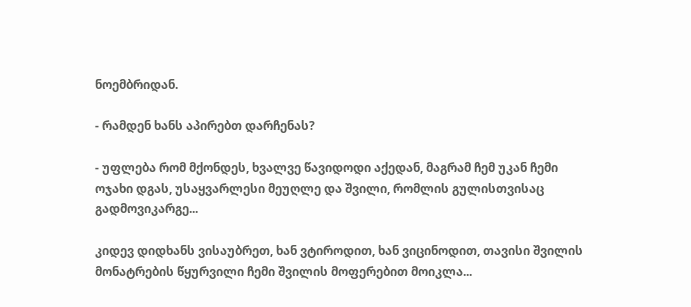ნოემბრიდან.

- რამდენ ხანს აპირებთ დარჩენას?

- უფლება რომ მქონდეს, ხვალვე წავიდოდი აქედან, მაგრამ ჩემ უკან ჩემი ოჯახი დგას, უსაყვარლესი მეუღლე და შვილი, რომლის გულისთვისაც გადმოვიკარგე...

კიდევ დიდხანს ვისაუბრეთ, ხან ვტიროდით, ხან ვიცინოდით, თავისი შვილის მონატრების წყურვილი ჩემი შვილის მოფერებით მოიკლა...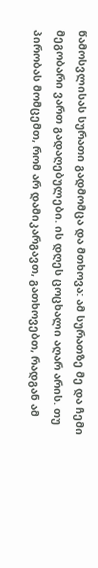წამოსვლისას სურათი გადმომცა და მთხოვა: ამ სურათზე მე და ჩემი მეგობარი ვართ გადაღებულები. ის დღეს ცოცხალი აღარ არის. თუ პირობას მომცემთ, რომ არ დამიკარგავთ, გათხოვებთ, რადგან ამ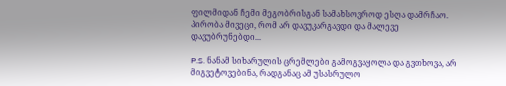ფილმიდან ჩემი მეგობრისგან სამახსოვროდ ესღა დამრჩაო. პირობა მივეცი, რომ არ დავუკარგავდი და მალევე დავუბრუნებდი...

P.S. ნანამ სიხარულის ცრემლები გამოგვაყოლა და გვთხოვა, არ მიგვეტოვებინა, რადგანაც ამ უსასრულო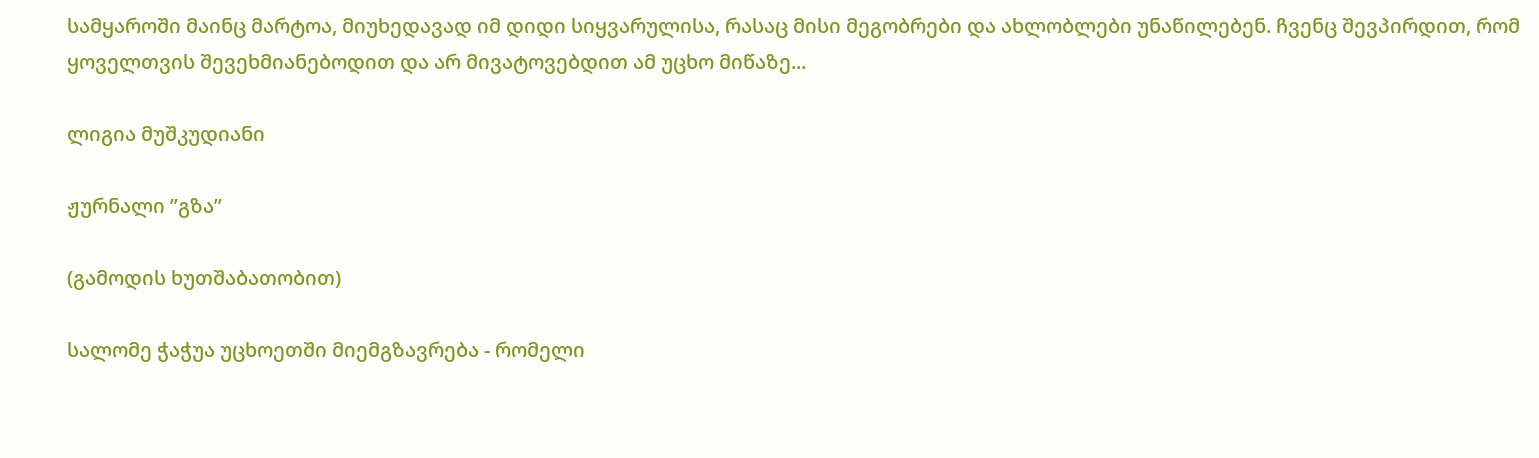სამყაროში მაინც მარტოა, მიუხედავად იმ დიდი სიყვარულისა, რასაც მისი მეგობრები და ახლობლები უნაწილებენ. ჩვენც შევპირდით, რომ ყოველთვის შევეხმიანებოდით და არ მივატოვებდით ამ უცხო მიწაზე...

ლიგია მუშკუდიანი

ჟურნალი ”გზა”

(გამოდის ხუთშაბათობით)

სალომე ჭაჭუა უცხოეთში მიემგზავრება - რომელი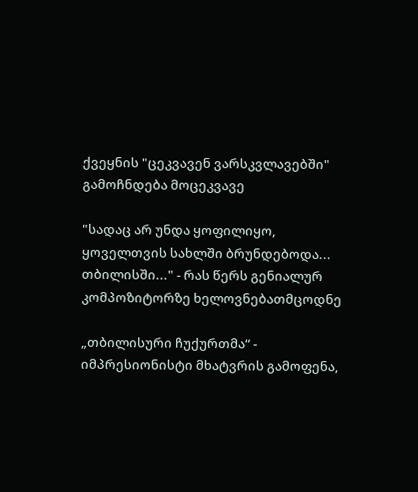ქვეყნის "ცეკვავენ ვარსკვლავებში" გამოჩნდება მოცეკვავე

"სადაც არ უნდა ყოფილიყო, ყოველთვის სახლში ბრუნდებოდა... თბილისში..." - რას წერს გენიალურ კომპოზიტორზე ხელოვნებათმცოდნე

„თბილისური ჩუქურთმა“ - იმპრესიონისტი მხატვრის გამოფენა,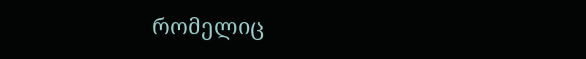რომელიც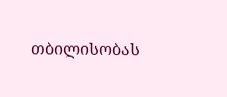თბილისობას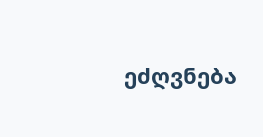ეძღვნება